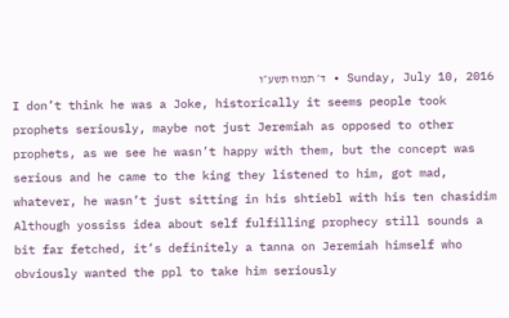Sunday, July 10, 2016 • ד׳ תמוז תשע״ו
I don’t think he was a Joke, historically it seems people took prophets seriously, maybe not just Jeremiah as opposed to other prophets, as we see he wasn’t happy with them, but the concept was serious and he came to the king they listened to him, got mad, whatever, he wasn’t just sitting in his shtiebl with his ten chasidim
Although yossiss idea about self fulfilling prophecy still sounds a bit far fetched, it’s definitely a tanna on Jeremiah himself who obviously wanted the ppl to take him seriously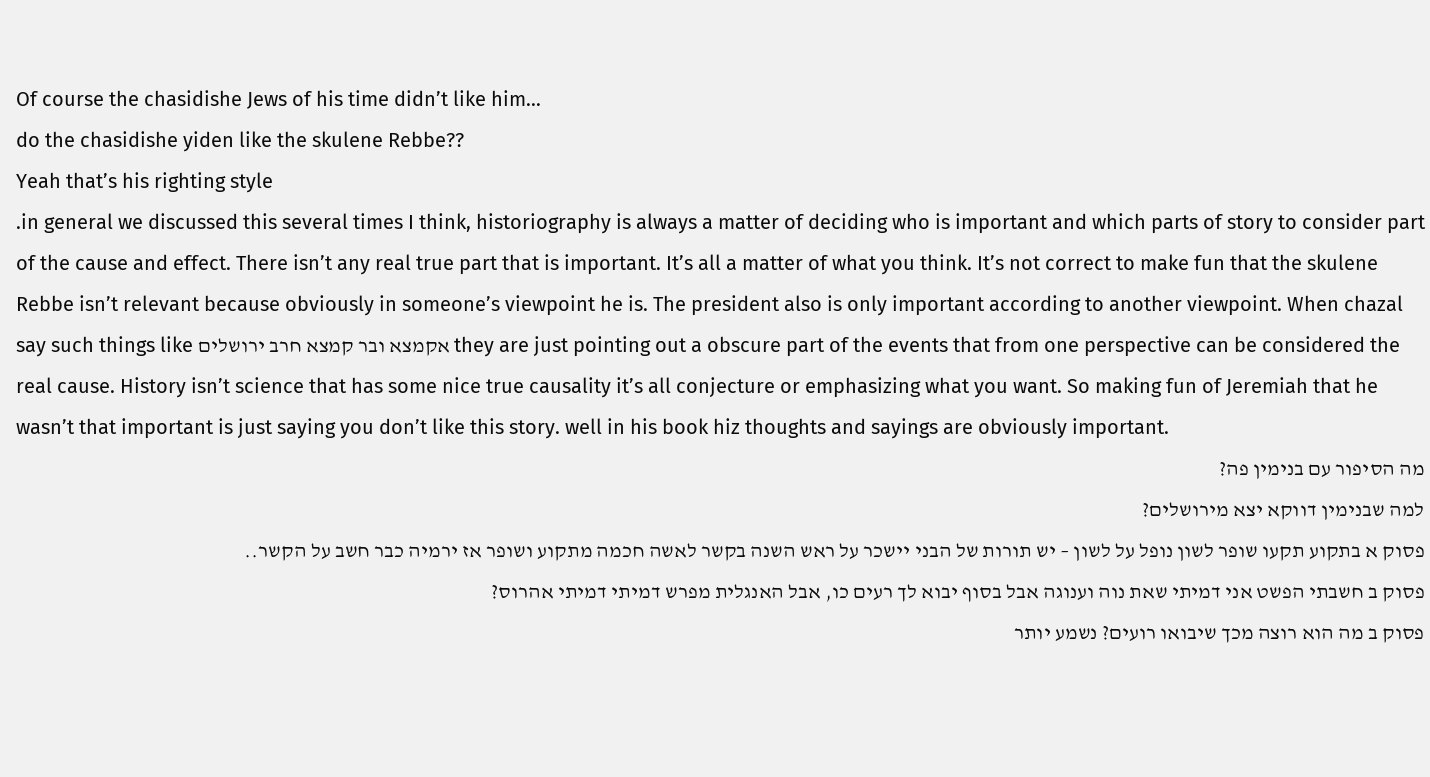Of course the chasidishe Jews of his time didn’t like him…
do the chasidishe yiden like the skulene Rebbe??
Yeah that’s his righting style
.in general we discussed this several times I think, historiography is always a matter of deciding who is important and which parts of story to consider part of the cause and effect. There isn’t any real true part that is important. It’s all a matter of what you think. It’s not correct to make fun that the skulene Rebbe isn’t relevant because obviously in someone’s viewpoint he is. The president also is only important according to another viewpoint. When chazal say such things like אקמצא ובר קמצא חרב ירושלים they are just pointing out a obscure part of the events that from one perspective can be considered the real cause. History isn’t science that has some nice true causality it’s all conjecture or emphasizing what you want. So making fun of Jeremiah that he wasn’t that important is just saying you don’t like this story. well in his book hiz thoughts and sayings are obviously important.
מה הסיפור עם בנימין פה?
למה שבנימין דווקא יצא מירושלים?
פסוק א בתקוע תקעו שופר לשון נופל על לשון – יש תורות של הבני יישכר על ראש השנה בקשר לאשה חכמה מתקוע ושופר אז ירמיה כבר חשב על הקשר..
פסוק ב חשבתי הפשט אני דמיתי שאת נוה וענוגה אבל בסוף יבוא לך רעים כו, אבל האנגלית מפרש דמיתי דמיתי אהרוס?
פסוק ב מה הוא רוצה מכך שיבואו רועים? נשמע יותר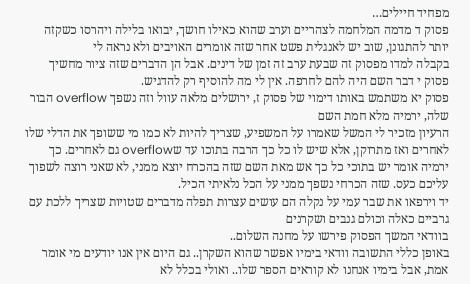מפחיד חיילים…
פסוק ד מדמה המלחמה לצהריים וערב שהוא כאילו חושך, יבואו בלילה ויהרסו כשקזה יותר להתגונן, שוב יש לאנגלית פשט אחר שזה אומרים האויבים ולא נראה לי
בקבלה למדו מפסוק זה שבעת ערב זה זמן של דינים. אבל הן הדברים שזה ציור מחשיך
פסוק י דבר השם היה להם לחרפה. אין לי מה להוסיף רק להדגיש.
פסוק יא משתמש באותו דימוי של פסוק ז, ירושלים מלאה עוול וזה נשפך overflow הבור שלה, ירמיה מלא חמת השם
הרעיון מזכיר לי המשל שאמרו על המשפיע, שצריך להיות לא כמו מי ששופך את הדלי שלו לאחרים ואז מתרוקן, אלא שיש לו כל כך הרבה בתוכו עד שoverflow גם לאחרים. כך ירמיה אומר יש בתוכי כל כך אש מאת השם שזה בהכרח יוצא ממני, לא שאני רוצה לשפוך עליכם כעס. שזה הכרחי נשפך ממני על הכל נלאיתי הכיל.
יד וירפאו את שבר עמי על נקלה הם עושים עצרות תפלה מדברים שטויות שצריך ללכת עם גרביים כאלה וכולם גנבים ושקרנים
בוודאי המשך הפסוק פירשו על מחנה השלום..
באופן כללי התשובה וודאי בימיו אפשר שהוא השקרן.. גם היום אין אנו יודעים מי אומר אמת, אבל בימיו אנחנו לא קוראים הספר שלו.. ואולי בכלל לא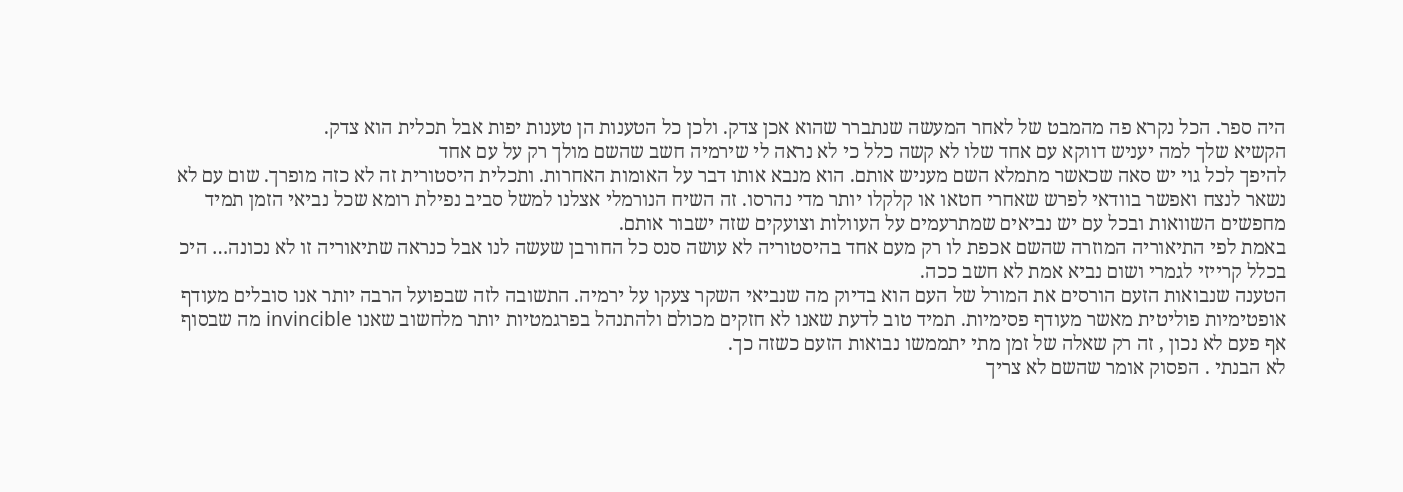היה ספר. הכל נקרא פה מהמבט של לאחר המעשה שנתברר שהוא אכן צדק. ולכן כל הטענות הן טענות יפות אבל תכלית הוא צדק.
הקשיא שלך למה יעניש דווקא עם אחד שלו לא קשה כלל כי לא נראה לי שירמיה חשב שהשם מולך רק על עם אחד
להיפך לכל גוי יש סאה שכאשר מתמלא השם מעניש אותם. הוא מנבא אותו דבר על האומות האחרות. ותכלית היסטורית זה לא כזה מופרך. שום עם לא נשאר לנצח ואפשר בוודאי לפרש שאחרי חטאו או קלקלו יותר מדי נהרסו. זה השיח הנורמלי אצלנו למשל סביב נפילת רומא שכל נביאי הזמן תמיד מחפשים השוואות ובכל עם יש נביאים שמתרעמים על העוולות וצועקים שזה ישבור אותם.
באמת לפי התיאוריה המוזרה שהשם אכפת לו רק מעם אחד בהיסטוריה לא עושה סנס כל החורבן שעשה לנו אבל כנראה שתיאוריה זו לא נכונה… היכ בכלל קרייזי לגמרי ושום נביא אמת לא חשב ככה.
הטענה שנבואות הזעם הורסים את המורל של העם הוא בדיוק מה שנביאי השקר צעקו על ירמיה. התשובה לזה שבפועל הרבה יותר אנו סובלים מעודף אופטימיות פוליטית מאשר מעודף פסימיות. תמיד טוב לדעת שאנו לא חזקים מכולם ולהתנהל בפרגמטיות יותר מלחשוב שאנו invincible מה שבסוף אף פעם לא נכון , זה רק שאלה של זמן מתי יתממשו נבואות הזעם כשזה כך.
לא הבנתי . הפסוק אומר שהשם לא צריך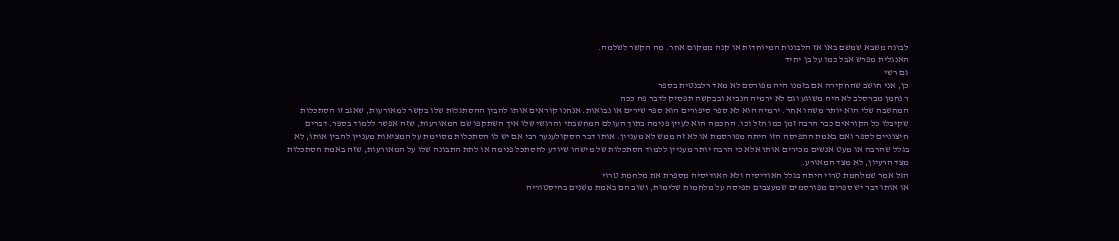לבונה משבא שמשם באו אז הלבונות המיוחדות או קנה ממקום אחר. מה הקשר לשלמה.
האנגלית מפרש אבל כמו על בן יחיד
גם רשי
כן, אני חושב שהחקירה אם בזמנו היה מפורסם לא מאד רלבנטית בספר
ר נחמן מברסלב לא היה משוגע וגם לא ירמיה הנביא ובבקשה תפסיק לדבר פה ככה
המחשבה שלי הוא יותר משהו אחר. ירמיה הוא לא ספר סיפורים הוא ספר שירים או נבואות. אנחנו קוראים אותו להבין ההסתגלות שלו בקשר למאורעות, שאגב זו הסתכלות שקיבלו כל הקוראים כבר הרבה זמן כמו חזל וכו. החכמה הוא לעיין פנימה בתוך העולם המחשבתי והרגשי שלו איך השתקפו שם המאורעות, שזה אפשר ללמוד בספר. דברים חיצוניים לספר ואם באמת התפיסה הזו היתה מפורסמת או לא זה ממש לא מעניין. אותו דבר הסקולענער רבי אם יש לו הסתכלות מסוימת על המציאות מעניין להבין אותו, לא בגלל שהרבה או מעט אנשים מכירים אותו אלא כי הרבה יותר מעניין ללמוד הסתכלות של מישהו שיודע להסתכל פנימה או לתת התבונה שלו על המאורעות, שזה באמת הסתכלות מצד הרעיון, לא מצד המאורע.
הגל אמר שמלחמת טרוי היתה בגלל האודיסיה ולא האודיסיה מספרת את מלחמת טרוי
או אותו דבר יש ספרים מפורסמים שמעצבים תפיסה על מלחמות שלימות, ושוב הם באמת משנים בהיסטוריה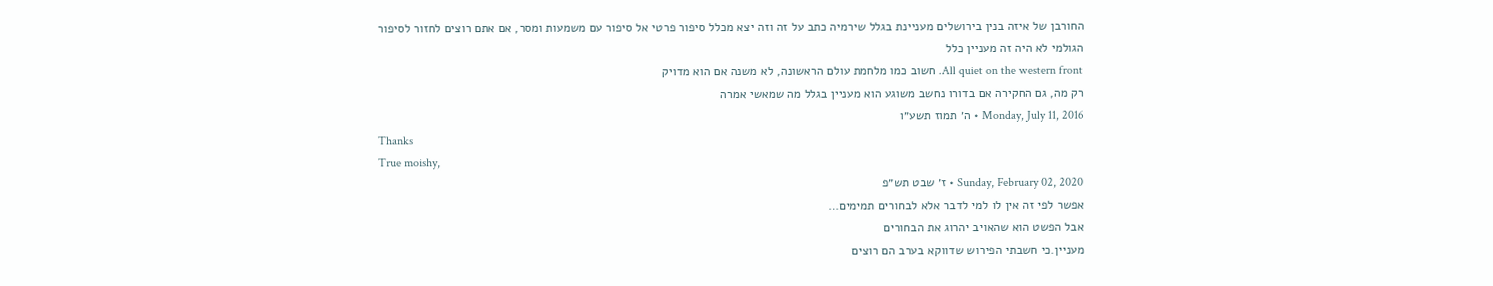החורבן של איזה בנין בירושלים מעניינת בגלל שירמיה כתב על זה וזה יצא מכלל סיפור פרטי אל סיפור עם משמעות ומסר, אם אתם רוצים לחזור לסיפור הגולמי לא היה זה מעניין כלל
All quiet on the western front. חשוב כמו מלחמת עולם הראשונה, לא משנה אם הוא מדויק
רק מה, גם החקירה אם בדורו נחשב משוגע הוא מעניין בגלל מה שמאשי אמרה
Monday, July 11, 2016 • ה׳ תמוז תשע״ו
Thanks
True moishy,
Sunday, February 02, 2020 • ז׳ שבט תש״פ
אפשר לפי זה אין לו למי לדבר אלא לבחורים תמימים…
אבל הפשט הוא שהאויב יהרוג את הבחורים
מעניין.כי חשבתי הפירוש שדווקא בערב הם רוצים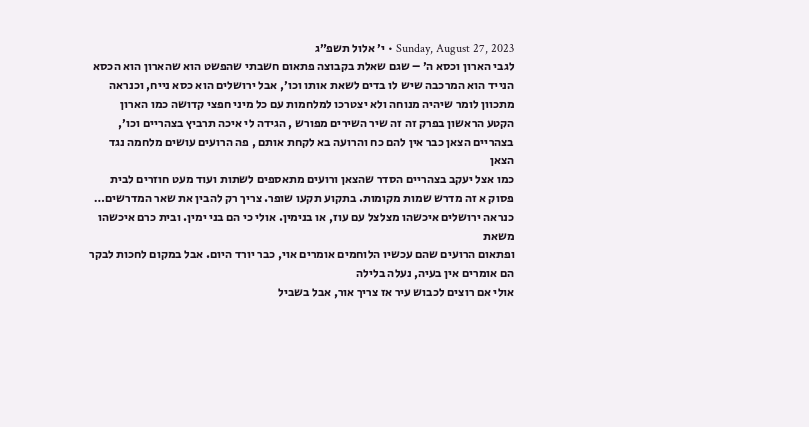Sunday, August 27, 2023 • י׳ אלול תשפ״ג
לגבי הארון וכסא ה׳ – שגם שאלת בקבוצה פתאום חשבתי שהפשט הוא שהארון הוא הכסא הנייד הוא המרכבה שיש לו בדים לשאת אותו וכו׳, אבל ירושלים הוא כסא נייח, וכנראה מתכוון לומר שיהיה מנוחה ולא יצטרכו למלחמות עם כל מיני חפצי קדושה כמו הארון
הקטע הראשון בפרק זה זה שיר השירים מפורש , הגידה לי איכה תרביץ בצהריים וכו׳, בצהריים הצאן כבר אין להם כח והרועה בא לקחת אותם , פה הרועים עושים מלחמה נגד הצאן
כמו אצל יעקב בצהריים הסדר שהצאן ורועים מתאספים לשתות ועוד מעט חוזרים לבית
פסוק א זה מדרש שמות מקומות. בתקוע תקעו שופר. צריך רק להבין את שאר המדרשים… כנראה ירושלים איכשהו מצלצל עם עוז, או בנימין. אולי כי הם בני ימין. ובית כרם איכשהו משאת
ופתאום הרועים שהם עכשיו הלוחמים אומרים אוי, כבר יורד היום. אבל במקום לחכות לבקר הם אומרים אין בעיה, נעלה בלילה
אולי אם רוצים לכבוש עיר אז צריך אור, אבל בשביל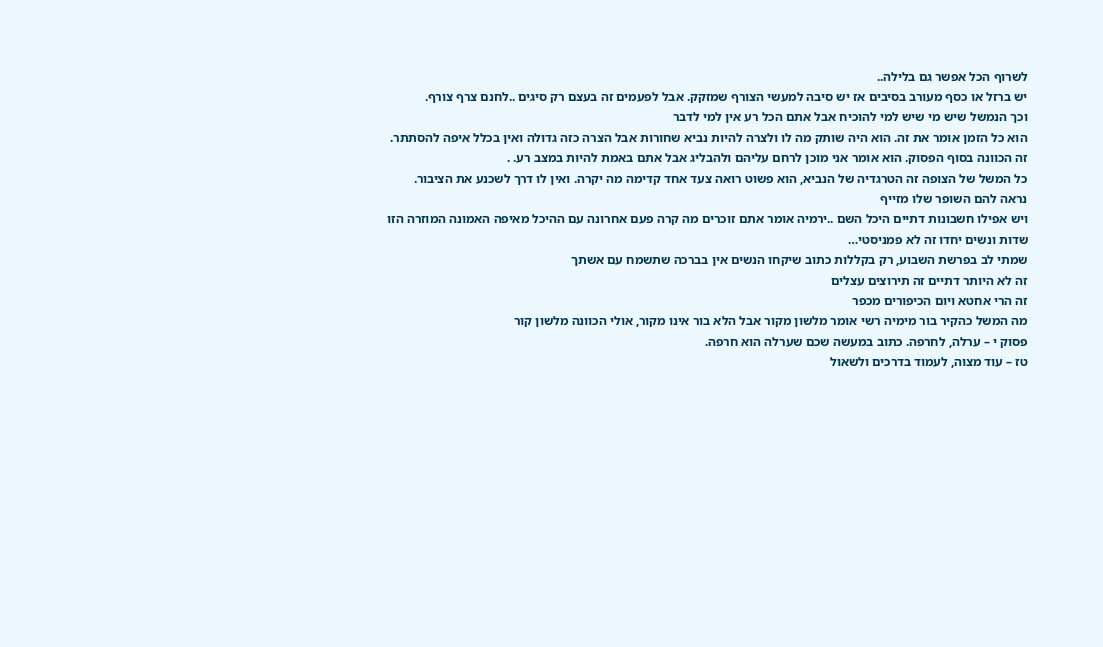לשרוף הכל אפשר גם בלילה..
יש ברזל או כסף מעורב בסיבים אז יש סיבה למעשי הצורף שמזקק. אבל לפעמים זה בעצם רק סיגים ..לחנם צרף צורף.
וכך הנמשל שיש מי שיש למי להוכיח אבל אתם הכל רע אין למי לדבר
הוא כל הזמן אומר את זה. הוא היה שותק מה לו ולצרה להיות נביא שחורות אבל הצרה כזה גדולה ואין בכלל איפה להסתתר. זה הכוונה בסוף הפסוק. הוא אומר אני מוכן לרחם עליהם ולהבליג אבל אתם באמת להיות במצב רע. .
כל המשל של הצופה זה הטרגדיה של הנביא, הוא פשוט רואה צעד אחד קדימה מה יקרה. ואין לו דרך לשכנע את הציבור.
נראה להם השופר שלו מזייף
ויש אפילו חשבונות דתיים היכל השם ..ירמיה אומר אתם זוכרים מה קרה פעם אחרונה עם ההיכל מאיפה האמונה המוזרה הזו
שדות ונשים יחדו זה לא פמניסטי…
שמתי לב בפרשת השבוע, רק בקללות כתוב שיקחו הנשים אין בברכה שתשמח עם אשתך
זה לא היותר דתיים זה תירוצים עצלים
זה הרי אחטא ויום הכיפורים מכפר
מה המשל כהקיר בור מימיה רשי אומר מלשון מקור אבל הלא בור אינו מקור, אולי הכוונה מלשון קור
פסוק י – ערלה, לחרפה. כתוב במעשה שכם שערלה הוא חרפה.
טז – עוד מצוה, לעמוד בדרכים ולשאול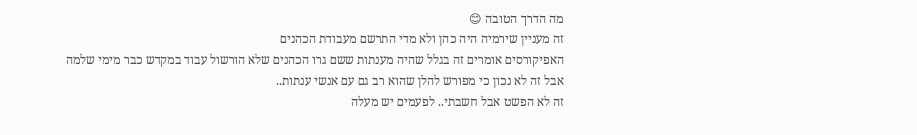מה הדרך הטובה 😊
זה מעניין שירמיה היה כהן ולא מדי התרשם מעבודת הכהנים
האפיקורסים אומרים זה בגלל שהיה מענתות ששם גרו הכהנים שלא הורשול עבוד במקדש כבר מימי שלמה
אבל זה לא נכון כי מפורש להלן שהוא רב גם עם אנשי ענתות..
זה לא הפשט אבל חשבתי.. לפעמים יש מעלה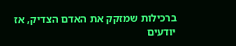ברכילות שמזקק את האדם הצדיק, אז יודעים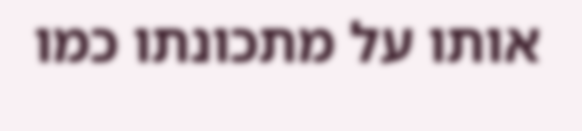אותו על מתכונתו כמו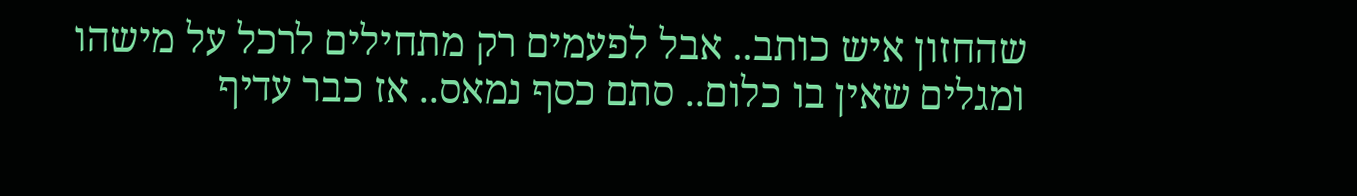שהחזון איש כותב.. אבל לפעמים רק מתחילים לרכל על מישהו ומגלים שאין בו כלום.. סתם כסף נמאס.. אז כבר עדיף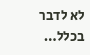לא לדבר בכלל…